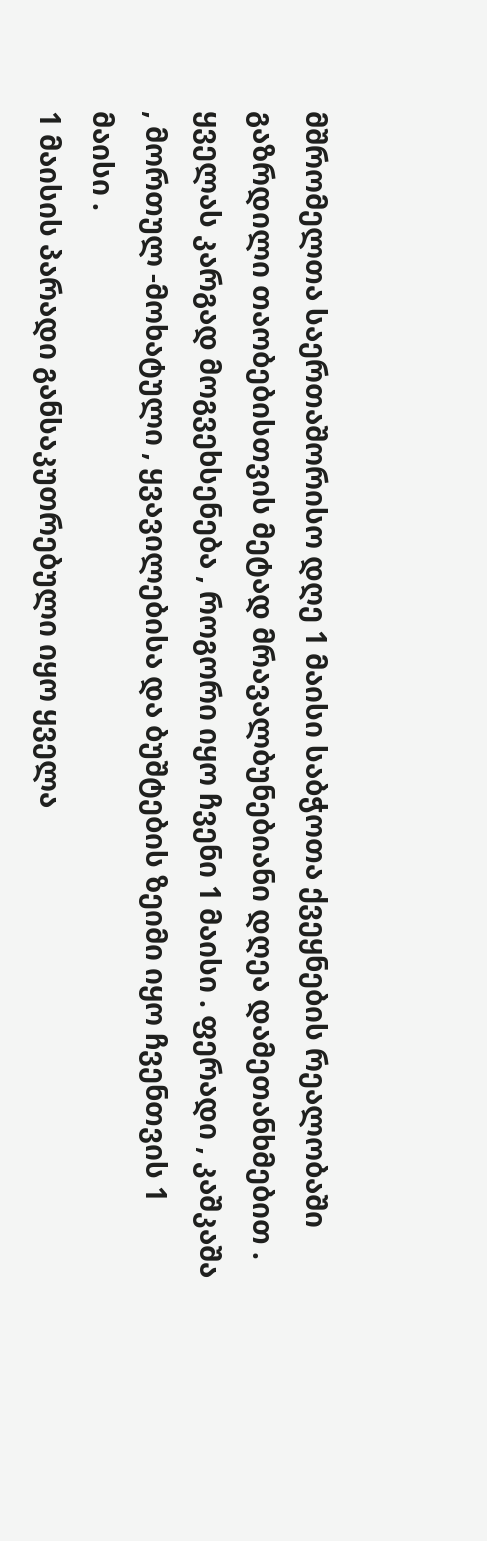მშრომელთა საერთაშორისო დღე 1 მაისი საბჭოთა ქვეყნების რეალობაში გაზრდილი თაობებისთვის მეტად მრავალბუნებიანი დღეა დამეთანხმებით .
ყველას კარგად მოგვეხსენება , როგორი იყო ჩვენი 1 მაისი . ფერადი , კაშკაშა , მორთულ -მოხატული , ყვავილებისა და ბუშტების ზეიმი იყო ჩვენთვის 1 მაისი .
1 მაისის პარადი განსაკუთრებული იყო ყველა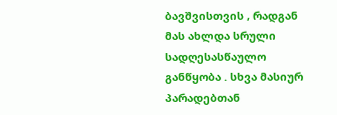ბავშვისთვის , რადგან მას ახლდა სრული სადღესასწაულო განწყობა . სხვა მასიურ პარადებთან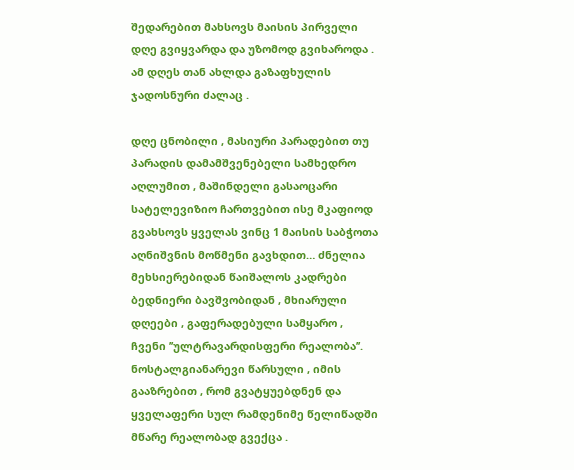შედარებით მახსოვს მაისის პირველი დღე გვიყვარდა და უზომოდ გვიხაროდა . ამ დღეს თან ახლდა გაზაფხულის ჯადოსნური ძალაც .

დღე ცნობილი , მასიური პარადებით თუ პარადის დამამშვენებელი სამხედრო აღლუმით , მაშინდელი გასაოცარი სატელევიზიო ჩართვებით ისე მკაფიოდ გვახსოვს ყველას ვინც 1 მაისის საბჭოთა აღნიშვნის მოწმენი გავხდით… ძნელია მეხსიერებიდან წაიშალოს კადრები ბედნიერი ბავშვობიდან , მხიარული დღეები , გაფერადებული სამყარო , ჩვენი ’’ულტრავარდისფერი რეალობა’’. ნოსტალგიანარევი წარსული , იმის გააზრებით , რომ გვატყუებდნენ და ყველაფერი სულ რამდენიმე წელიწადში მწარე რეალობად გვექცა .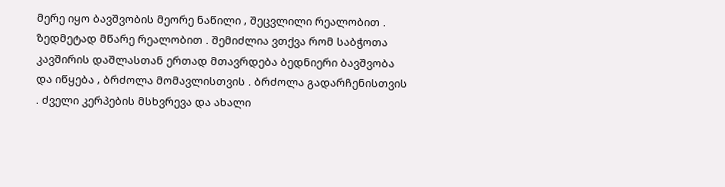მერე იყო ბავშვობის მეორე ნაწილი , შეცვლილი რეალობით . ზედმეტად მწარე რეალობით . შემიძლია ვთქვა რომ საბჭოთა კავშირის დაშლასთან ერთად მთავრდება ბედნიერი ბავშვობა და იწყება , ბრძოლა მომავლისთვის . ბრძოლა გადარჩენისთვის . ძველი კერპების მსხვრევა და ახალი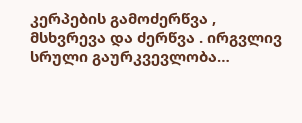კერპების გამოძერწვა , მსხვრევა და ძერწვა . ირგვლივ სრული გაურკვევლობა…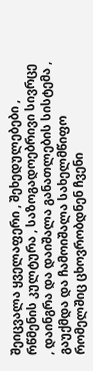შეიცვალა ყველაფერი , შეხედულებები , რწმენის კულტურა , საზოგადოებრივი სივრცე , დაინგრა და დაიშალა განათლების სისტემა , გაუქმდა და ჩამოიშალა სახელმწიფო რომელშიც ცხოვრობდნენ ჩვენი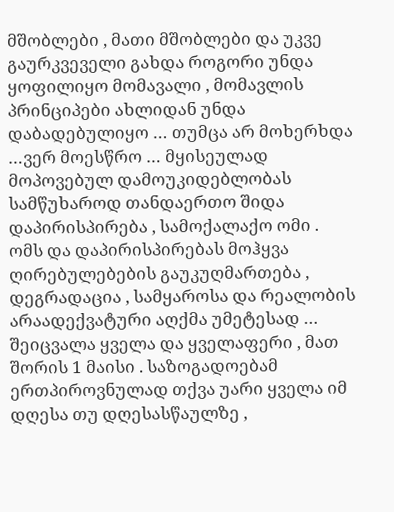მშობლები , მათი მშობლები და უკვე გაურკვეველი გახდა როგორი უნდა ყოფილიყო მომავალი , მომავლის პრინციპები ახლიდან უნდა დაბადებულიყო … თუმცა არ მოხერხდა …ვერ მოესწრო … მყისეულად მოპოვებულ დამოუკიდებლობას სამწუხაროდ თანდაერთო შიდა დაპირისპირება , სამოქალაქო ომი .
ომს და დაპირისპირებას მოჰყვა ღირებულებების გაუკუღმართება , დეგრადაცია , სამყაროსა და რეალობის არაადექვატური აღქმა უმეტესად … შეიცვალა ყველა და ყველაფერი , მათ შორის 1 მაისი . საზოგადოებამ ერთპიროვნულად თქვა უარი ყველა იმ დღესა თუ დღესასწაულზე ,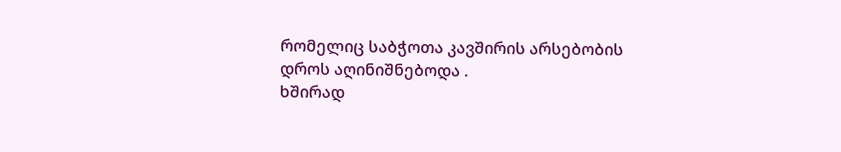რომელიც საბჭოთა კავშირის არსებობის დროს აღინიშნებოდა .
ხშირად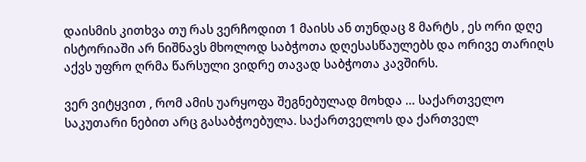დაისმის კითხვა თუ რას ვერჩოდით 1 მაისს ან თუნდაც 8 მარტს , ეს ორი დღე ისტორიაში არ ნიშნავს მხოლოდ საბჭოთა დღესასწაულებს და ორივე თარიღს აქვს უფრო ღრმა წარსული ვიდრე თავად საბჭოთა კავშირს.

ვერ ვიტყვით , რომ ამის უარყოფა შეგნებულად მოხდა … საქართველო საკუთარი ნებით არც გასაბჭოებულა. საქართველოს და ქართველ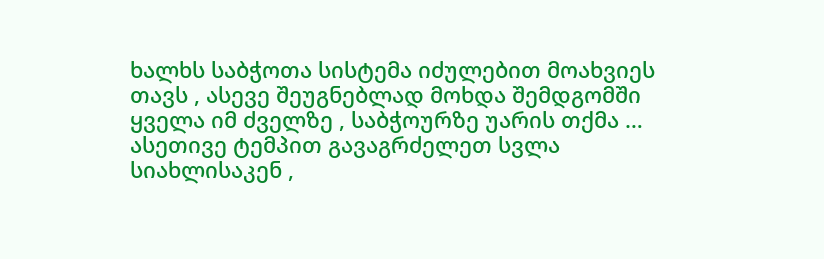ხალხს საბჭოთა სისტემა იძულებით მოახვიეს თავს , ასევე შეუგნებლად მოხდა შემდგომში ყველა იმ ძველზე , საბჭოურზე უარის თქმა …
ასეთივე ტემპით გავაგრძელეთ სვლა სიახლისაკენ ,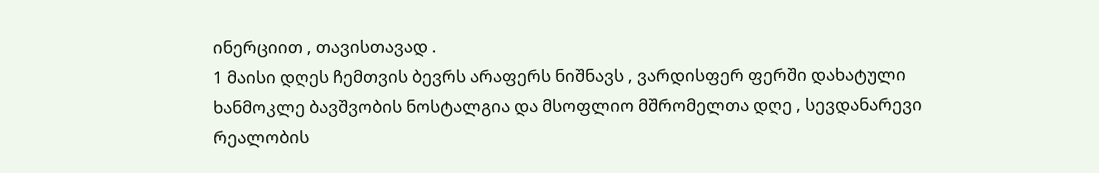ინერციით , თავისთავად .
1 მაისი დღეს ჩემთვის ბევრს არაფერს ნიშნავს , ვარდისფერ ფერში დახატული ხანმოკლე ბავშვობის ნოსტალგია და მსოფლიო მშრომელთა დღე , სევდანარევი რეალობის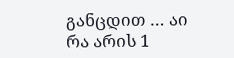განცდით … აი რა არის 1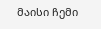მაისი ჩემი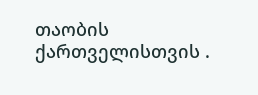თაობის ქართველისთვის .